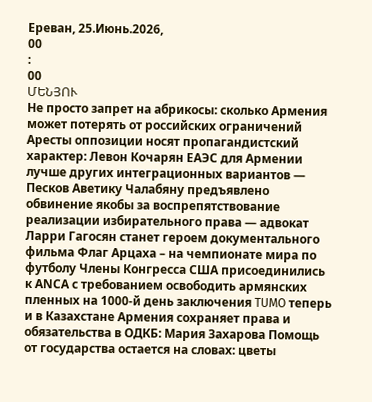Ереван, 25.Июнь.2026,
00
:
00
ՄԵՆՅՈՒ
Не просто запрет на абрикосы: сколько Армения может потерять от российских ограничений Аресты оппозиции носят пропагандистский характер: Левон Кочарян ЕАЭС для Армении лучше других интеграционных вариантов — Песков Аветику Чалабяну предъявлено обвинение якобы за воспрепятствование реализации избирательного права — адвокат Ларри Гагосян станет героем документального фильма Флаг Арцаха – на чемпионате мира по футболу Члены Конгресса США присоединились к АNCА с требованием освободить армянских пленных на 1000-й день заключения TUMO теперь и в Казахстане Армения сохраняет права и обязательства в ОДКБ: Мария Захарова Помощь от государства остается на словах: цветы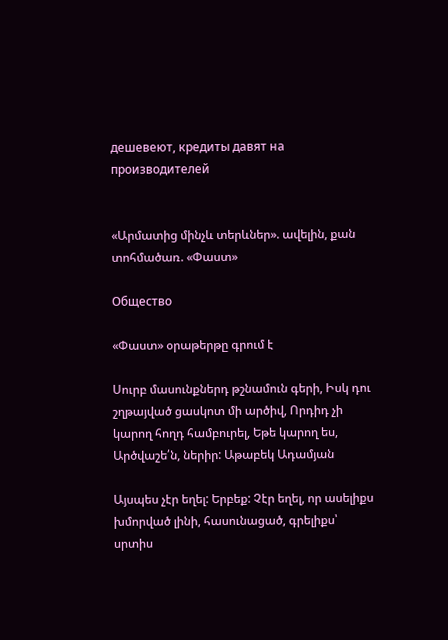дешевеют, кредиты давят на производителей


«Արմատից մինչև տերևներ». ավելին, քան տոհմածառ. «Փաստ»

Общество

«Փաստ» օրաթերթը գրում է

Սուրբ մասունքներդ թշնամուն գերի, Իսկ դու շղթայված ցասկոտ մի արծիվ, Որդիդ չի կարող հողդ համբուրել, Եթե կարող ես, Արծվաշե՛ն, ներիր: Աթաբեկ Ադամյան

Այսպես չէր եղել: Երբեք: Չէր եղել, որ ասելիքս խմորված լինի, հասունացած, գրելիքս՝ սրտիս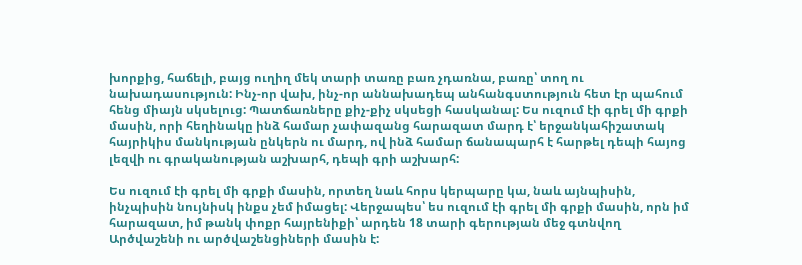խորքից, հաճելի, բայց ուղիղ մեկ տարի տառը բառ չդառնա, բառը՝ տող ու նախադասություն: Ինչ-որ վախ, ինչ-որ աննախադեպ անհանգստություն հետ էր պահում հենց միայն սկսելուց: Պատճառները քիչ-քիչ սկսեցի հասկանալ: Ես ուզում էի գրել մի գրքի մասին, որի հեղինակը ինձ համար չափազանց հարազատ մարդ է՝ երջանկահիշատակ հայրիկիս մանկության ընկերն ու մարդ, ով ինձ համար ճանապարհ է հարթել դեպի հայոց լեզվի ու գրականության աշխարհ, դեպի գրի աշխարհ:

Ես ուզում էի գրել մի գրքի մասին, որտեղ նաև հորս կերպարը կա, նաև այնպիսին, ինչպիսին նույնիսկ ինքս չեմ իմացել: Վերջապես՝ ես ուզում էի գրել մի գրքի մասին, որն իմ հարազատ, իմ թանկ փոքր հայրենիքի՝ արդեն 18 տարի գերության մեջ գտնվող Արծվաշենի ու արծվաշենցիների մասին է: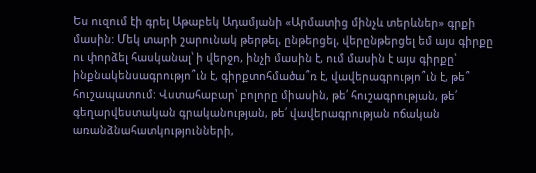Ես ուզում էի գրել Աթաբեկ Ադամյանի «Արմատից մինչև տերևներ» գրքի մասին: Մեկ տարի շարունակ թերթել, ընթերցել, վերընթերցել եմ այս գիրքը ու փորձել հասկանալ՝ ի վերջո, ինչի մասին է, ում մասին է այս գիրքը՝ ինքնակենսագրությո՞ւն է, գիրքտոհմածա՞ռ է, վավերագրությո՞ւն է, թե՞ հուշապատում: Վստահաբար՝ բոլորը միասին, թե՛ հուշագրության, թե՛ գեղարվեստական գրականության, թե՛ վավերագրության ոճական առանձնահատկությունների,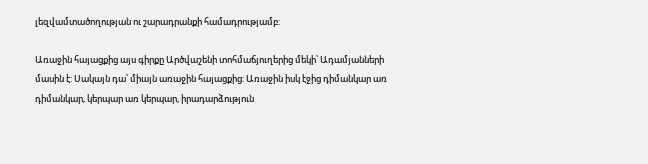լեզվամտածողության ու շարադրանքի համադրությամբ:

Առաջին հայացքից այս գիրքը Արծվաշենի տոհմաճյուղերից մեկի՝ Ադամյանների մասին է: Սակայն դա՝ միայն առաջին հայացքից: Առաջին իսկ էջից դիմանկար առ դիմանկար, կերպար առ կերպար, իրադարձություն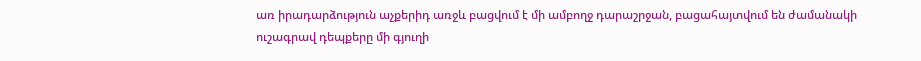առ իրադարձություն աչքերիդ առջև բացվում է մի ամբողջ դարաշրջան, բացահայտվում են ժամանակի ուշագրավ դեպքերը մի գյուղի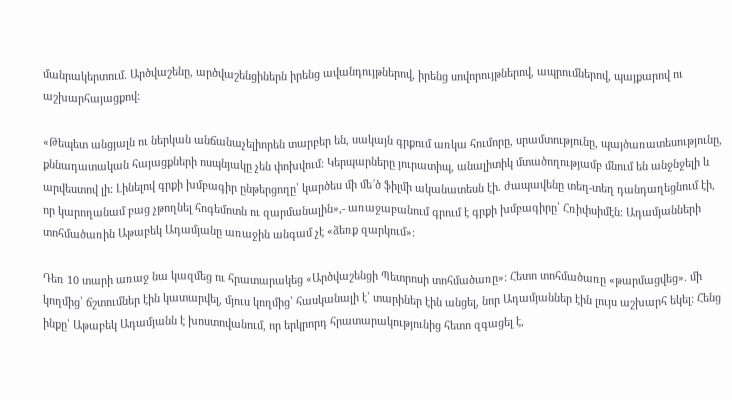մանրակերտում. Արծվաշենը, արծվաշենցիներն իրենց ավանդույթներով, իրենց սովորույթներով, ապրումներով, պայքարով ու աշխարհայացքով:

«Թեպետ անցյալն ու ներկան անճանաչելիորեն տարբեր են, սակայն գրքում առկա հումորը, սրամտությունը, պայծառատեսությունը, քննադատական հայացքների ոսպնյակը չեն փոխվում: Կերպարները յուրատիպ, անալիտիկ մտածողությամբ մնում են անջնջելի և արվեստով լի: Լինելով գրքի խմբագիր ընթերցողը՝ կարծես մի մե՜ծ ֆիլմի ականատեսն էի. ժապավենը տեղ-տեղ դանդաղեցնում էի, որ կարողանամ բաց չթողնել հոգեմոտն ու զարմանալին»,- առաջաբանում գրում է գրքի խմբագիրը՝ Հռիփսիմէն: Ադամյանների տոհմածառին Աթաբեկ Ադամյանը առաջին անգամ չէ «ձեռք զարկում»:

Դեռ 10 տարի առաջ նա կազմեց ու հրատարակեց «Արծվաշենցի Պետրոսի տոհմածառը»: Հետո տոհմածառը «թարմացվեց». մի կողմից՝ ճշտումներ էին կատարվել, մյուս կողմից՝ հասկանալի է՝ տարիներ էին անցել, նոր Ադամյաններ էին լույս աշխարհ եկել: Հենց ինքը՝ Աթաբեկ Ադամյանն է խոստովանում, որ երկրորդ հրատարակությունից հետո զգացել է,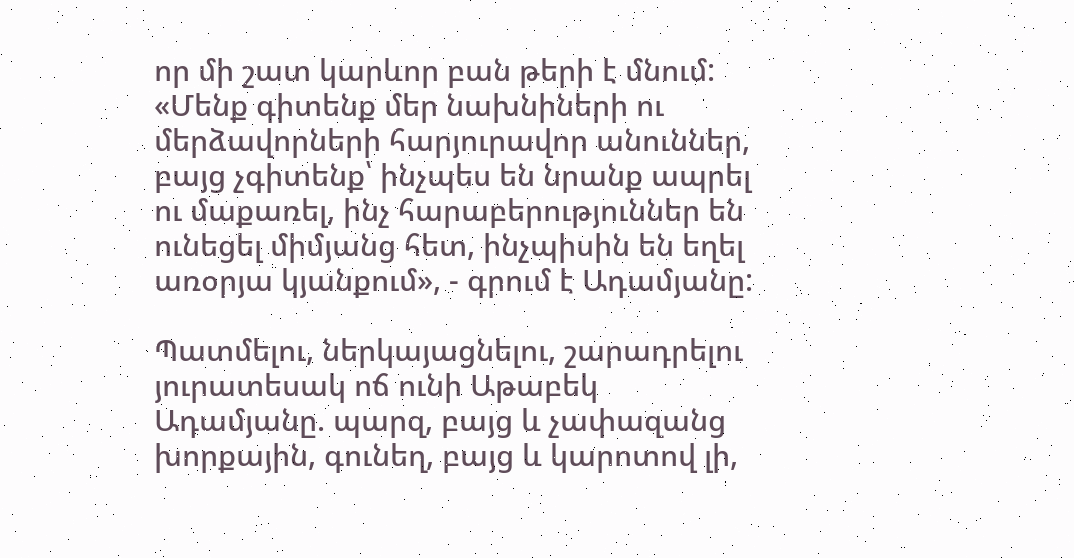որ մի շատ կարևոր բան թերի է մնում: «Մենք գիտենք մեր նախնիների ու մերձավորների հարյուրավոր անուններ, բայց չգիտենք՝ ինչպես են նրանք ապրել ու մաքառել, ինչ հարաբերություններ են ունեցել միմյանց հետ, ինչպիսին են եղել առօրյա կյանքում», - գրում է Ադամյանը:

Պատմելու, ներկայացնելու, շարադրելու յուրատեսակ ոճ ունի Աթաբեկ Ադամյանը. պարզ, բայց և չափազանց խորքային, գունեղ, բայց և կարոտով լի,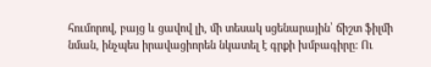հումորով, բայց և ցավով լի, մի տեսակ սցենարային՝ ճիշտ ֆիլմի նման, ինչպես իրավացիորեն նկատել է գրքի խմբագիրը: Ու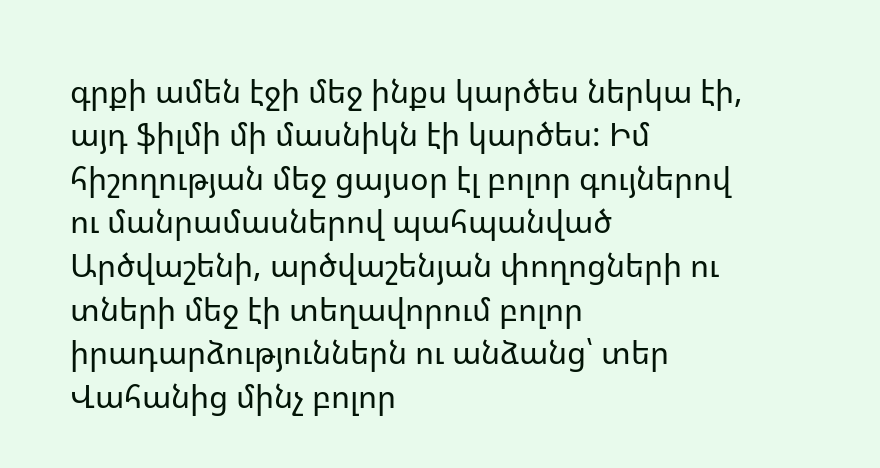գրքի ամեն էջի մեջ ինքս կարծես ներկա էի, այդ ֆիլմի մի մասնիկն էի կարծես: Իմ հիշողության մեջ ցայսօր էլ բոլոր գույներով ու մանրամասներով պահպանված Արծվաշենի, արծվաշենյան փողոցների ու տների մեջ էի տեղավորում բոլոր իրադարձություններն ու անձանց՝ տեր Վահանից մինչ բոլոր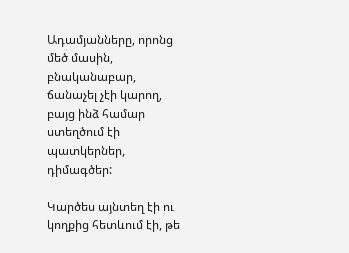Ադամյանները, որոնց մեծ մասին, բնականաբար, ճանաչել չէի կարող, բայց ինձ համար ստեղծում էի պատկերներ, դիմագծեր:

Կարծես այնտեղ էի ու կողքից հետևում էի, թե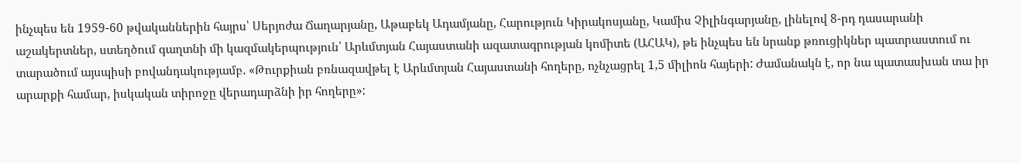ինչպես են 1959-60 թվականներին հայրս՝ Սերյոժա Ճաղարյանը, Աթաբեկ Ադամյանը, Հարություն Կիրակոսյանը, Կամիս Չիլինգարյանը, լինելով 8-րդ դասարանի աշակերտներ, ստեղծում գաղտնի մի կազմակերպություն՝ Արևմտյան Հայաստանի ազատագրության կոմիտե (ԱՀԱԿ), թե ինչպես են նրանք թռուցիկներ պատրաստում ու տարածում այսպիսի բովանդակությամբ. «Թուրքիան բռնազավթել է Արևմտյան Հայաստանի հողերը, ոչնչացրել 1,5 միլիոն հայերի: Ժամանակն է, որ նա պատասխան տա իր արարքի համար, իսկական տիրոջը վերադարձնի իր հողերը»: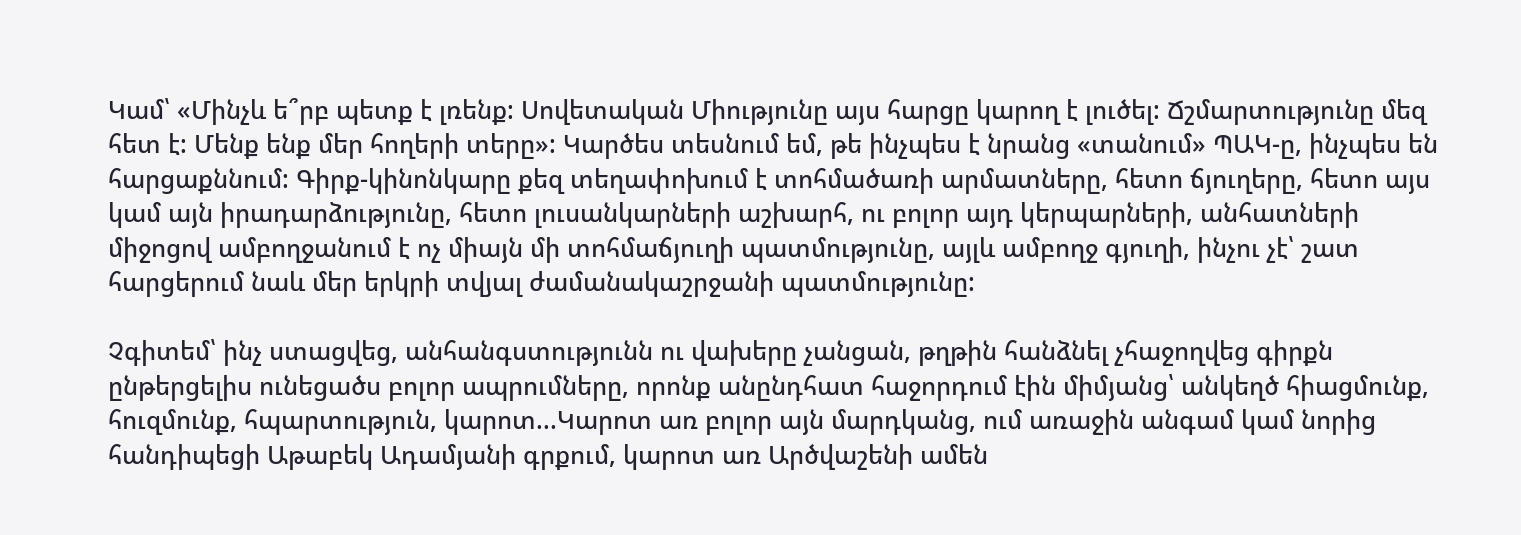Կամ՝ «Մինչև ե՞րբ պետք է լռենք: Սովետական Միությունը այս հարցը կարող է լուծել: Ճշմարտությունը մեզ հետ է: Մենք ենք մեր հողերի տերը»: Կարծես տեսնում եմ, թե ինչպես է նրանց «տանում» ՊԱԿ-ը, ինչպես են հարցաքննում: Գիրք-կինոնկարը քեզ տեղափոխում է տոհմածառի արմատները, հետո ճյուղերը, հետո այս կամ այն իրադարձությունը, հետո լուսանկարների աշխարհ, ու բոլոր այդ կերպարների, անհատների միջոցով ամբողջանում է ոչ միայն մի տոհմաճյուղի պատմությունը, այլև ամբողջ գյուղի, ինչու չէ՝ շատ հարցերում նաև մեր երկրի տվյալ ժամանակաշրջանի պատմությունը:

Չգիտեմ՝ ինչ ստացվեց, անհանգստությունն ու վախերը չանցան, թղթին հանձնել չհաջողվեց գիրքն ընթերցելիս ունեցածս բոլոր ապրումները, որոնք անընդհատ հաջորդում էին միմյանց՝ անկեղծ հիացմունք, հուզմունք, հպարտություն, կարոտ...Կարոտ առ բոլոր այն մարդկանց, ում առաջին անգամ կամ նորից հանդիպեցի Աթաբեկ Ադամյանի գրքում, կարոտ առ Արծվաշենի ամեն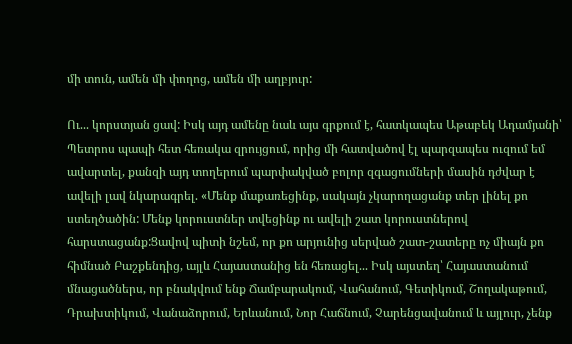մի տուն, ամեն մի փողոց, ամեն մի աղբյուր:

Ու... կորստյան ցավ: Իսկ այդ ամենը նաև այս գրքում է, հատկապես Աթաբեկ Ադամյանի՝ Պետրոս պապի հետ հեռակա զրույցում, որից մի հատվածով էլ պարզապես ուզում եմ ավարտել, քանզի այդ տողերում պարփակված բոլոր զգացումների մասին դժվար է ավելի լավ նկարագրել. «Մենք մաքառեցինք, սակայն չկարողացանք տեր լինել քո ստեղծածին: Մենք կորուստներ տվեցինք ու ավելի շատ կորուստներով հարստացանք:Ցավով պիտի նշեմ, որ քո արյունից սերված շատ-շատերը ոչ միայն քո հիմնած Բաշքենդից, այլև Հայաստանից են հեռացել... Իսկ այստեղ՝ Հայաստանում մնացածներս, որ բնակվում ենք Ճամբարակում, Վահանում, Գետիկում, Շողակաթում, Դրախտիկում, Վանաձորում, Երևանում, Նոր Հաճնում, Չարենցավանում և այլուր, չենք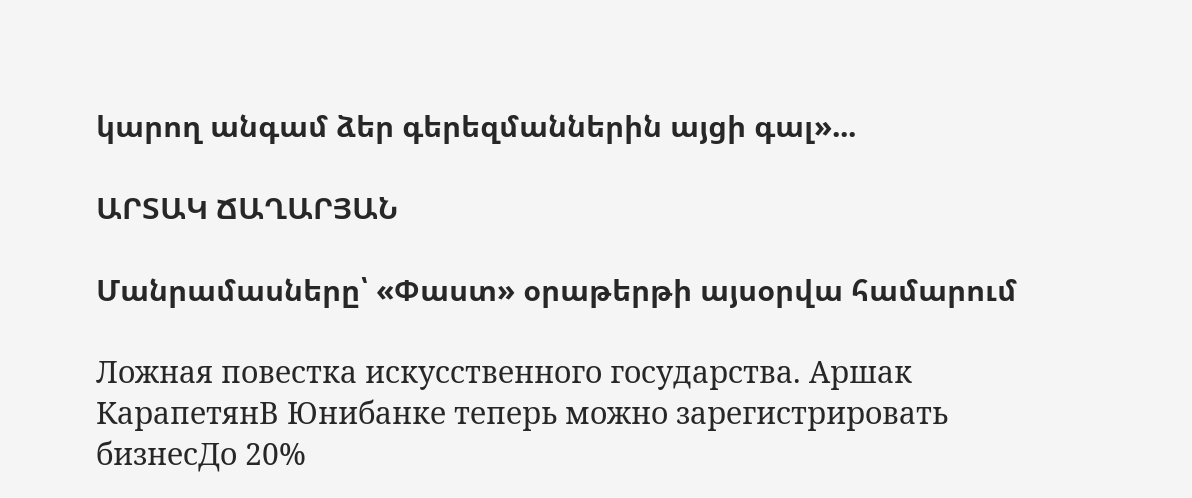կարող անգամ ձեր գերեզմաններին այցի գալ»...

ԱՐՏԱԿ ՃԱՂԱՐՅԱՆ

Մանրամասները՝ «Փաստ» օրաթերթի այսօրվա համարում

Ложная повестка искусственного государства. Аршак КарапетянВ Юнибанке теперь можно зарегистрировать бизнесДо 20%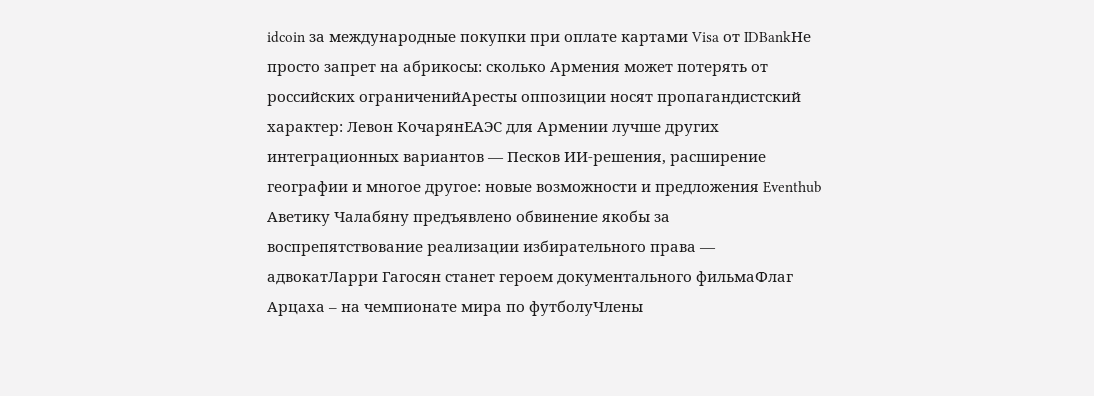idcoin за международные покупки при оплате картами Visa от IDBankНе просто запрет на абрикосы: сколько Армения может потерять от российских ограниченийАресты оппозиции носят пропагандистский характер: Левон КочарянЕАЭС для Армении лучше других интеграционных вариантов — Песков ИИ-решения, расширение географии и многое другое: новые возможности и предложения Eventhub Аветику Чалабяну предъявлено обвинение якобы за воспрепятствование реализации избирательного права — адвокатЛарри Гагосян станет героем документального фильмаФлаг Арцаха – на чемпионате мира по футболуЧлены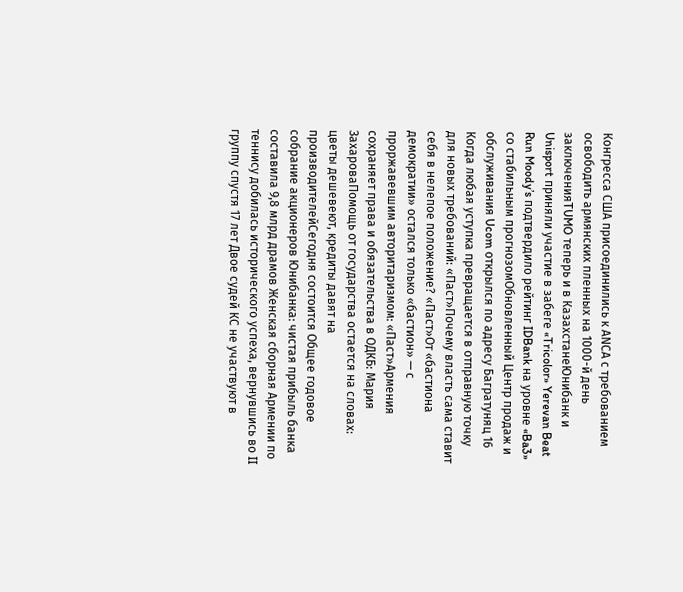Конгресса США присоединились к АNCА с требованием освободить армянских пленных на 1000-й день заключенияTUMO теперь и в КазахстанеЮнибанк и Unisport приняли участие в забеге «Tricolor» Yerevan Beat Run Moody’s подтвердило рейтинг IDBank на уровне «Ba3» со стабильным прогнозомОбновленный Центр продаж и обслуживания Ucom открылся по адресу Багратуняц 16 Когда любая уступка превращается в отправную точку для новых требований: «Паст»Почему власть сама ставит себя в нелепое положение? «Паст»От «бастиона демократии» остался только «бастион» — с проржавевшим авторитаризмом: «Паст»Армения сохраняет права и обязательства в ОДКБ: Мария ЗахароваПомощь от государства остается на словах: цветы дешевеют, кредиты давят на производителейСегодня состоится Общее годовое собрание акционеров Юнибанка: чистая прибыль банка составила 9,8 млрд драмов Женская сборная Армении по теннису добилась исторического успеха, вернувшись во II группу спустя 17 лет Двое судей КС не участвуют в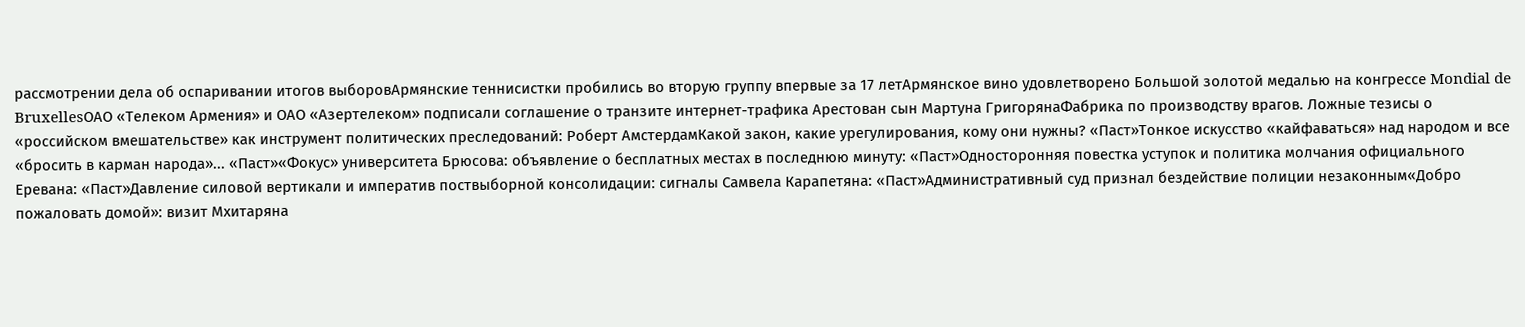рассмотрении дела об оспаривании итогов выборовАрмянские теннисистки пробились во вторую группу впервые за 17 летАрмянское вино удовлетворено Большой золотой медалью на конгрессе Mondial de BruxellesОАО «Телеком Армения» и ОАО «Азертелеком» подписали соглашение о транзите интернет-трафика Арестован сын Мартуна ГригорянаФабрика по производству врагов. Ложные тезисы о «российском вмешательстве» как инструмент политических преследований: Роберт АмстердамКакой закон, какие урегулирования, кому они нужны? «Паст»Тонкое искусство «кайфаваться» над народом и все «бросить в карман народа»... «Паст»«Фокус» университета Брюсова: объявление о бесплатных местах в последнюю минуту։ «Паст»Односторонняя повестка уступок и политика молчания официального Еревана: «Паст»Давление силовой вертикали и императив поствыборной консолидации։ сигналы Самвела Карапетяна: «Паст»Административный суд признал бездействие полиции незаконным«Добро пожаловать домой»: визит Мхитаряна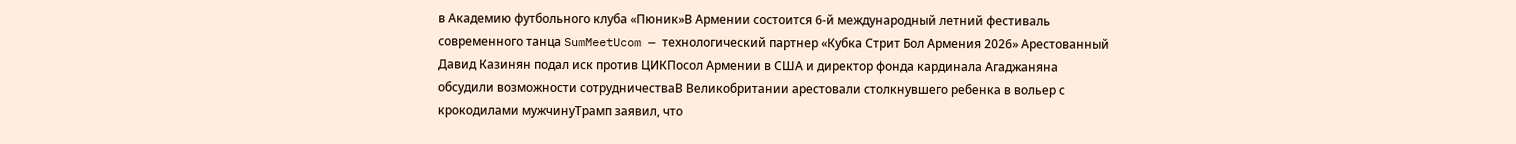в Академию футбольного клуба «Пюник»В Армении состоится 6-й международный летний фестиваль современного танца SumMeetUcom — технологический партнер «Кубка Стрит Бол Армения 2026» Арестованный Давид Казинян подал иск против ЦИКПосол Армении в США и директор фонда кардинала Агаджаняна обсудили возможности сотрудничестваВ Великобритании арестовали столкнувшего ребенка в вольер с крокодилами мужчинуТрамп заявил, что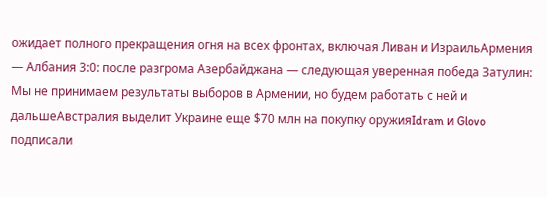ожидает полного прекращения огня на всех фронтах, включая Ливан и ИзраильАрмения — Албания 3:0: после разгрома Азербайджана — следующая уверенная победа Затулин: Мы не принимаем результаты выборов в Армении, но будем работать с ней и дальшеАвстралия выделит Украине еще $70 млн на покупку оружияIdram и Glovo подписали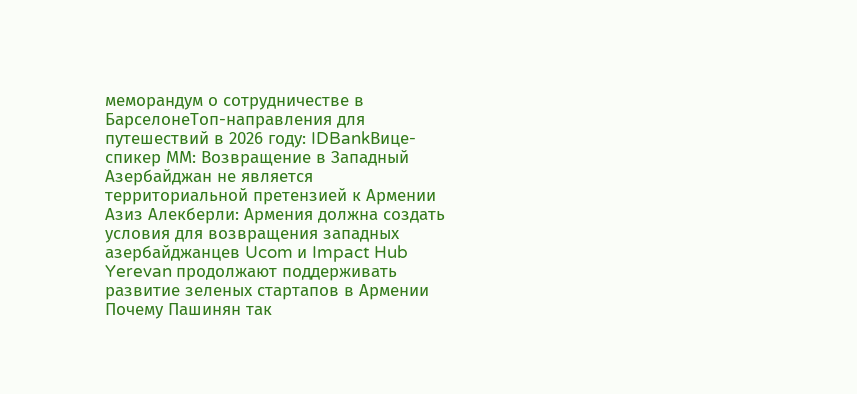меморандум о сотрудничестве в БарселонеТоп-направления для путешествий в 2026 году: IDBankВице-спикер ММ: Возвращение в Западный Азербайджан не является территориальной претензией к Армении Азиз Алекберли: Армения должна создать условия для возвращения западных азербайджанцев Ucom и Impact Hub Yerevan продолжают поддерживать развитие зеленых стартапов в Армении Почему Пашинян так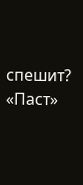спешит? «Паст»